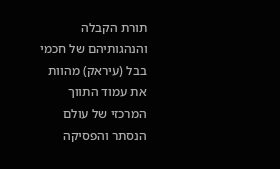תורת הקבלה והנהגותיהם של חכמי בבל (עיראק) מהוות את עמוד התווך המרכזי של עולם הנסתר והפסיקה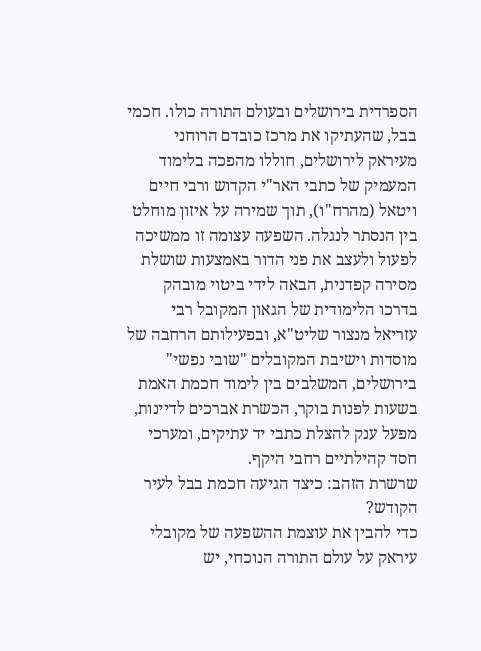הספרדית בירושלים ובעולם התורה כולו. חכמי בבל, שהעתיקו את מרכז כובדם הרוחני מעיראק לירושלים, חוללו מהפכה בלימוד המעמיק של כתבי האר"י הקדוש ורבי חיים ויטאל (מהרח"ו), תוך שמירה על איזון מוחלט בין הנסתר לנגלה. השפעה עצומה זו ממשיכה לפעול ולעצב את פני הדור באמצעות שושלת מסירה קפדנית, הבאה לידי ביטוי מובהק בדרכו הלימודית של הגאון המקובל רבי עזריאל מנצור שליט"א, ובפעילותם הרחבה של מוסדות וישיבת המקובלים "שובי נפשי" בירושלים, המשלבים בין לימוד חכמת האמת בשעות לפנות בוקר, הכשרת אברכים לדיינות, מפעל ענק להצלת כתבי יד עתיקים, ומערכי חסד קהילתיים רחבי היקף.
שרשרת הזהב: כיצד הגיעה חכמת בבל לעיר הקודש?
כדי להבין את עוצמת ההשפעה של מקובלי עיראק על עולם התורה הנוכחי, יש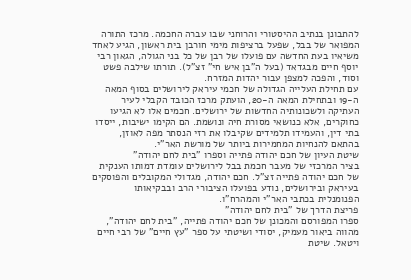להתבונן בנתיב ההיסטורי והרוחני שבו עברה החכמה. מרכז התורה המפואר של בבל, שפעל ברציפות מימי חורבן בית ראשון, הגיע לאחד משיאיו בעת החדשה עם פועלו של רבן של כל בני הגולה, הגאון רבי יוסף חיים מבגדאד (בעל ה"בן איש חי" זצ"ל). תורתו שילבה פשט וסוד, והפכה למצפן עבור יהדות המזרח.
עם תחילת העלייה הגדולה של חכמי עיראק לירושלים בסוף המאה ה-19 ובתחילת המאה ה-20, הועתק מרכז הכובד הקבלי לעיר העתיקה ולשכונותיה החדשות של ירושלים. חכמים אלו לא הגיעו כחוקרים, אלא כנושאי מסורת חיה ונושמת. הם הקימו ישיבות, ייסדו בתי דין, והעמידו תלמידים שקיבלו את רזי הנסתר מפה לאוזן, בהתאם להנחיות המחמירות ביותר של מורשת האר"י.
שיטת העיון של חכם יהודה פתייה וספרו "בית לחם יהודה"
בציר המרכזי של מעבר חכמת בבל לירושלים עומדת דמותו הענקית של חכם יהודה פתייה זצ"ל. חכם יהודה, מגדולי המקובלים והפוסקים בעיראק ובירושלים, נודע בפועלו הציבורי הרב ובבקיאותו הפנומנלית בכתבי האר"י והמהרח"ו.
פריצת הדרך של "בית לחם יהודה"
ספרו המפורסם והמכונן של חכם יהודה פתייה, "בית לחם יהודה", מהווה ביאור מעמיק, יסודי ושיטתי על ספר "עץ חיים" של רבי חיים ויטאל. שיטת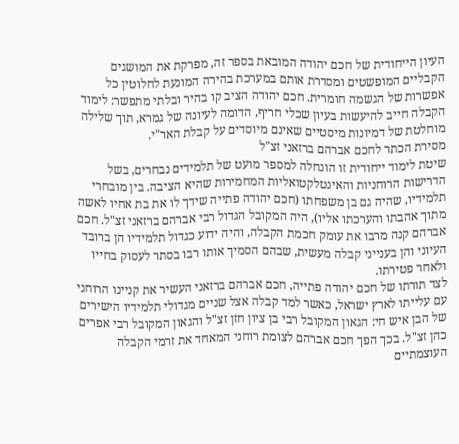העיון הייחודית של חכם יהודה המובאת בספר זה, מפרקת את המושגים הקבליים המופשטים ומסדרת אותם במערכת בהירה המונעת לחלוטין כל אפשרות של הגשמה חומרית. חכם יהודה הציב קו בהיר ובלתי מתפשר: לימוד הקבלה חייב להיעשות בעיון שכלי חריף, הדומה לעיונה של גמרא, תוך שלילה מוחלטת של דמיונות מיסטיים שאינם מיוסדים על קבלת האר"י.
מסירת הכתר לחכם אברהם ברזאני זצ"ל
שיטת לימוד ייחודית זו הונחלה למספר מועט של תלמידים נבחרים, בשל הדרישות הרוחניות והאינטלקטואליות המחמירות שהיא הציבה. בין מובחרי תלמידיו, שהיה גם בן משפחתו (חכם יהודה פתייה שידך לו את בת אחיו לאשה מתוך אהבתו והערכתו אליו), היה המקובל הגדול רבי אברהם ברזאני זצ"ל. חכם אברהם קנה מרבו את עומק חכמת הקבלה, והיה ידוע כגדול תלמידיו הן ברובד העיוני והן בענייני קבלה מעשית, שבהם הסמיך אותו רבו בסתר לעסוק בחייו ולאחר פטירתו.
לצד תורתו של חכם יהודה פתייה, חכם אברהם ברזאני העשיר את קניינו הרוחני עם עלייתו לארץ ישראל, כאשר למד קבלה אצל שניים מגדולי תלמידיו הישירים של הבן איש חי: הגאון המקובל רבי בן ציון חזן זצ"ל והגאון המקובל רבי אפרים כהן זצ"ל. בכך הפך חכם אברהם לצומת רוחני המאחד את זרמי הקבלה העוצמתיים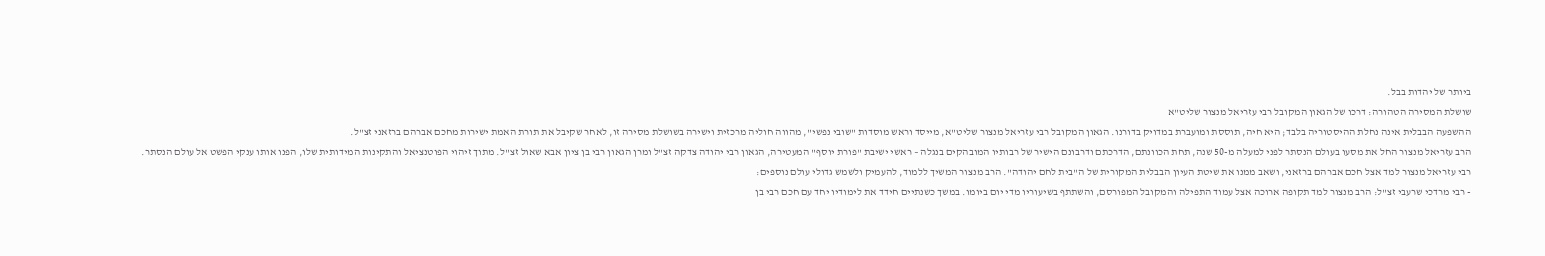ביותר של יהדות בבל.
שושלת המסירה הטהורה: דרכו של הגאון המקובל רבי עזריאל מנצור שליט"א
ההשפעה הבבלית אינה נחלת ההיסטוריה בלבד; היא חיה, תוססת ומועברת במדויק בדורנו. הגאון המקובל רבי עזריאל מנצור שליט"א, מייסד וראש מוסדות "שובי נפשי", מהווה חוליה מרכזית וישירה בשושלת מסירה זו, לאחר שקיבל את תורת האמת ישירות מחכם אברהם ברזאני זצ"ל.
הרב עזריאל מנצור החל את מסעו בעולם הנסתר לפני למעלה מ-50 שנה, תחת הכוונתם, הדרכתם ודרבונם הישיר של רבותיו המובהקים בנגלה – ראשי ישיבת "פורת יוסף" המעטירה, הגאון רבי יהודה צדקה זצ"ל ומרן הגאון רבי בן ציון אבא שאול זצ"ל. מתוך זיהוי הפוטנציאל והתקינות המידותית שלו, הפנו אותו ענקי הפשט אל עולם הנסתר.
רבי עזריאל מנצור למד אצל חכם אברהם ברזאני, ושאב ממנו את שיטת העיון הבבלית המקורית של ה"בית לחם יהודה". הרב מנצור המשיך ללמוד, להעמיק ולשמש גדולי עולם נוספים:
- רבי מרדכי שרעבי זצ"ל: הרב מנצור למד תקופה ארוכה אצל עמוד התפילה והמקובל המפורסם, והשתתף בשיעוריו מדי יום ביומו. במשך כשנתיים חידד את לימודיו יחד עם חכם רבי בן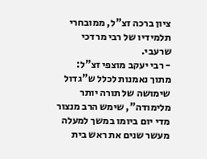ציון ברכה זצ"ל, ממובחרי תלמידיו של רבי מרדכי שרעבי.
- רבי יעקב מוצפי זצ"ל: מתוך נאמנות לכלל ש"גדול שימושה של תורה יותר מלימודה", שימש הרב מנצור מדי יום ביומו במשך למעלה מעשר שנים את ראש בית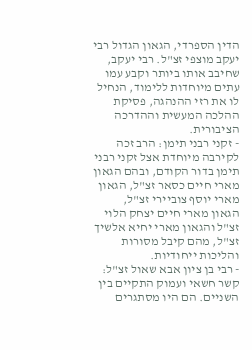הדין הספרדי, הגאון הגדול רבי יעקב מוצפי זצ"ל. רבי יעקב, שחיבב אותו ביותר וקבע עמו עתים מיוחדות ללימוד, הנחיל לו את רזי ההנהגה, פסיקת ההלכה המעשית וההדרכה הציבורית.
- זקני רבני תימן: הרב זכה לקירבה מיוחדת אצל זקני רבני תימן בדור הקודם, ובהם הגאון מארי חיים כסאר זצ"ל, הגאון מארי יוסף צוביירי זצ"ל, הגאון מארי חיים יצחק הלוי זצ"ל והגאון מארי יחיא אלשיך זצ"ל, מהם קיבל מסורות והליכות ייחודיות.
- רבי בן ציון אבא שאול זצ"ל: קשר חשאי ועמוק התקיים בין השניים. הם היו מסתגרים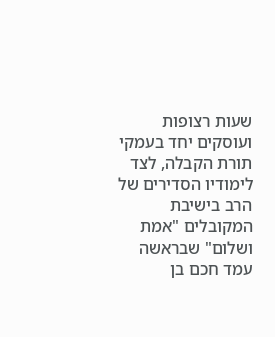שעות רצופות ועוסקים יחד בעמקי תורת הקבלה, לצד לימודיו הסדירים של הרב בישיבת המקובלים "אמת ושלום" שבראשה עמד חכם בן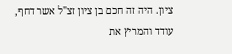ציון. היה זה חכם בן ציון זצ"ל אשר דחף, עודד והמריץ את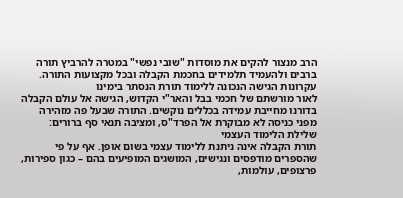הרב מנצור להקים את מוסדות "שובי נפשי" במטרה להרביץ תורה ברבים ולהעמיד תלמידים בחכמת הקבלה ובכל מקצועות התורה.
עקרונות הגישה הנכונה ללימוד תורת הנסתר בימינו
לאור מורשתם של חכמי בבל והאר"י הקדוש, הגישה אל עולם הקבלה בדורנו מחייבת עמידה בכללים נוקשים. התורה שבעל פה מזהירה מפני כניסה לא מבוקרת אל הפרד"ס, ומציבה תנאי סף ברורים:
שלילת הלימוד העצמי
תורת הקבלה אינה ניתנת ללימוד עצמי בשום אופן. אף על פי שהספרים מודפסים ונגישים, המושגים המופיעים בהם – כגון ספירות, פרצופים, עולמות,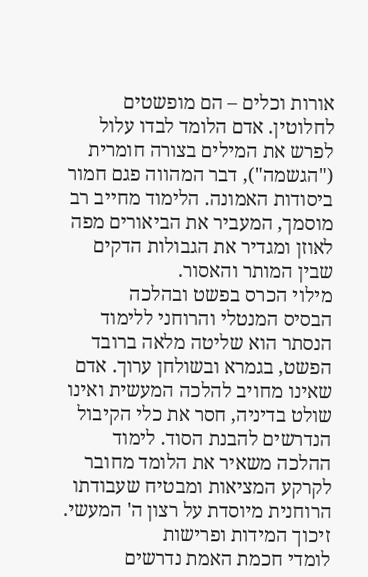אורות וכלים – הם מופשטים לחלוטין. אדם הלומד לבדו עלול לפרש את המילים בצורה חומרית ("הגשמה"), דבר המהווה פגם חמור ביסודות האמונה. הלימוד מחייב רב מוסמך, המעביר את הביאורים מפה לאוזן ומגדיר את הגבולות הדקים שבין המותר והאסור.
מילוי הכרס בפשט ובהלכה
הבסיס המנטלי והרוחני ללימוד הנסתר הוא שליטה מלאה ברובד הפשט, בגמרא ובשולחן ערוך. אדם שאינו מחויב להלכה המעשית ואינו שולט בדיניה, חסר את כלי הקיבול הנדרשים להבנת הסוד. לימוד ההלכה משאיר את הלומד מחובר לקרקע המציאות ומבטיח שעבודתו הרוחנית מיוסדת על רצון ה' המעשי.
זיכוך המידות ופרישות
לומדי חכמת האמת נדרשים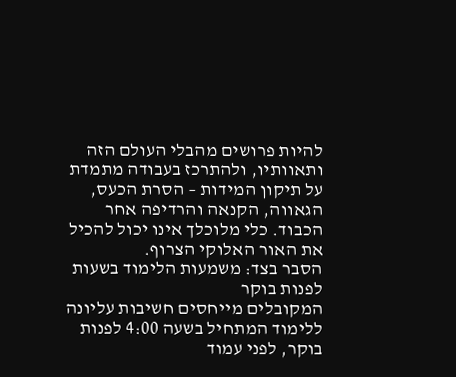להיות פרושים מהבלי העולם הזה ותאוותיו, ולהתרכז בעבודה מתמדת על תיקון המידות – הסרת הכעס, הגאווה, הקנאה והרדיפה אחר הכבוד. כלי מלוכלך אינו יכול להכיל את האור האלוקי הצרוף.
הסבר בצד: משמעות הלימוד בשעות לפנות בוקר
המקובלים מייחסים חשיבות עליונה ללימוד המתחיל בשעה 4:00 לפנות בוקר, לפני עמוד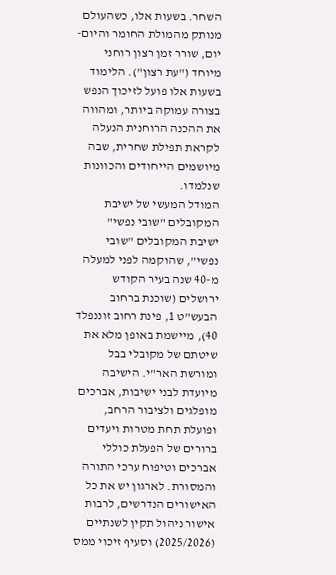השחר. בשעות אלו, כשהעולם מנותק מהמולת החומר והיום-יום, שורר זמן רצון רוחני מיוחד ("עת רצון"). הלימוד בשעות אלו פועל לזיכוך הנפש בצורה עמוקה ביותר, ומהווה את ההכנה הרוחנית הנעלה לקראת תפילת שחרית, שבה מיושמים הייחודים והכוונות שנלמדו.
המודל המעשי של ישיבת המקובלים "שובי נפשי"
ישיבת המקובלים "שובי נפשי", שהוקמה לפני למעלה מ-40 שנה בעיר הקודש ירושלים (שוכנת ברחוב הבעש"ט 1, פינת רחוב זוננפלד 40), מיישמת באופן מלא את שיטתם של מקובלי בבל ומורשת האר"י. הישיבה מיועדת לבני ישיבות, אברכים מופלגים ולציבור הרחב, ופועלת תחת מטרות ויעדים ברורים של הפעלת כוללי אברכים וטיפוח ערכי התורה והמסורת. לארגון יש את כל האישורים הנדרשים, לרבות אישור ניהול תקין לשנתיים (2025/2026) וסעיף זיכוי ממס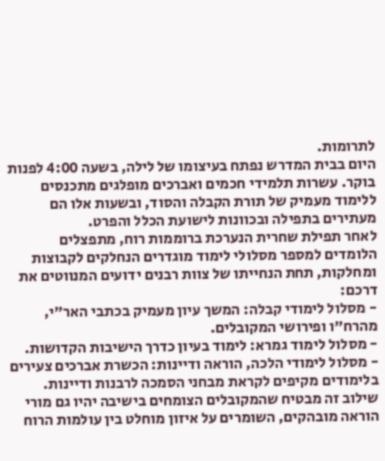לתרומות.
היום בבית המדרש נפתח בעיצומו של לילה, בשעה 4:00 לפנות בוקר. עשרות תלמידי חכמים ואברכים מופלגים מתכנסים ללימוד מעמיק של תורת הקבלה והסוד, ובשעות אלו הם מעתירים בתפילה ובכוונות לישועת הכלל והפרט.
לאחר תפילת שחרית הנערכת ברוממות רוח, מתפצלים הלומדים למספר מסלולי לימוד מוגדרים הנחלקים לקבוצות ומחלקות, תחת הנחייתו של צוות רבנים ידועים המנווטים את דרכם:
- מסלול לימודי קבלה: המשך עיון מעמיק בכתבי האר"י, מהרח"ו ופירושי המקובלים.
- מסלול לימוד גמרא: לימוד בעיון כדרך הישיבות הקדושות.
- מסלול לימודי הלכה, הוראה ודיינות: הכשרת אברכים צעירים בלימודים מקיפים לקראת מבחני הסמכה לרבנות ודיינות.
שילוב זה מבטיח שהמקובלים הצומחים בישיבה יהיו גם מורי הוראה מובהקים, השומרים על איזון מוחלט בין עולמות הרוח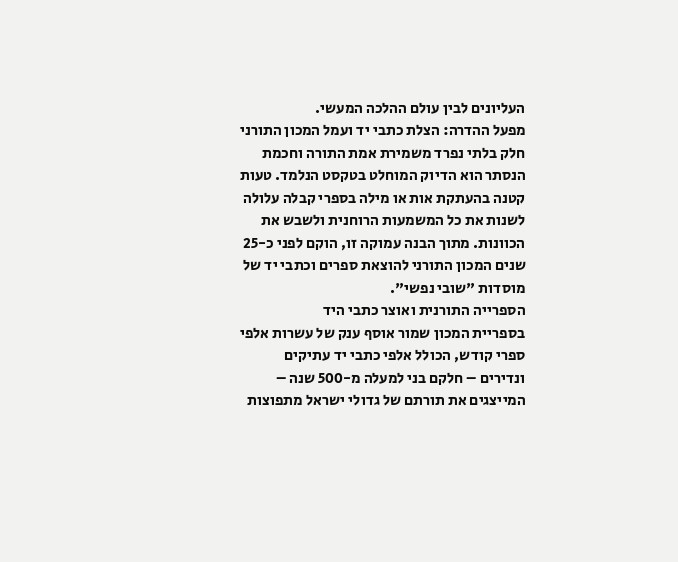העליונים לבין עולם ההלכה המעשי.
מפעל ההדרה: הצלת כתבי יד ועמל המכון התורני
חלק בלתי נפרד משמירת אמת התורה וחכמת הנסתר הוא הדיוק המוחלט בטקסט הנלמד. טעות קטנה בהעתקת אות או מילה בספרי קבלה עלולה לשנות את כל המשמעות הרוחנית ולשבש את הכוונות. מתוך הבנה עמוקה זו, הוקם לפני כ-25 שנים המכון התורני להוצאת ספרים וכתבי יד של מוסדות "שובי נפשי".
הספרייה התורנית ואוצר כתבי היד
בספריית המכון שמור אוסף ענק של עשרות אלפי ספרי קודש, הכולל אלפי כתבי יד עתיקים ונדירים – חלקם בני למעלה מ-500 שנה – המייצגים את תורתם של גדולי ישראל מתפוצות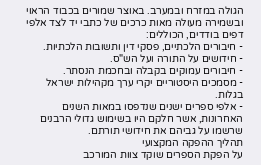הגולה במזרח ובמערב. באוצר שמורים בכבוד הראוי ובשמירה מעולה מאות כרכים של כתבי יד לצד אלפי דפים בודדים, הכוללים:
- חיבורים הלכתיים, פסקי דין ותשובות הלכתיות.
- חידושים על התורה ועל הש"ס.
- חיבורים עמוקים בקבלה ובחכמת הנסתר.
- מסמכים היסטוריים יקרי ערך מקהילות ישראל בגלות.
- אלפי ספרים ישנים שנדפסו במאות השנים האחרונות, אשר חלקם היו בשימוש גדולי הרבנים שרשמו על גביהם את חידושי תורתם.
תהליך ההפקה המקצועי
על הפקת הספרים שוקד צוות המורכב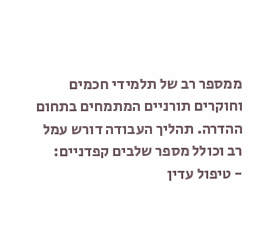ממספר רב של תלמידי חכמים וחוקרים תורניים המתמחים בתחום ההדרה. תהליך העבודה דורש עמל רב וכולל מספר שלבים קפדניים:
- טיפול עדין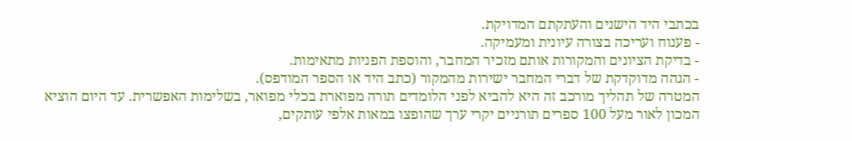בכתבי היד הישנים והעתקתם המדויקת.
- פענוח ועריכה בצורה עיונית ומעמיקה.
- בדיקת הציונים והמקורות אותם מזכיר המחבר, והוספת הפניות מתאימות.
- הגהה מדוקדקת של דברי המחבר ישירות מהמקור (כתב היד או הספר המודפס).
המטרה של תהליך מורכב זה היא להביא לפני הלומדים תורה מפוארת בכלי מפואר, בשלימות האפשרית. עד היום הוציא המכון לאור מעל 100 ספרים תורניים יקרי ערך שהופצו במאות אלפי עותקים,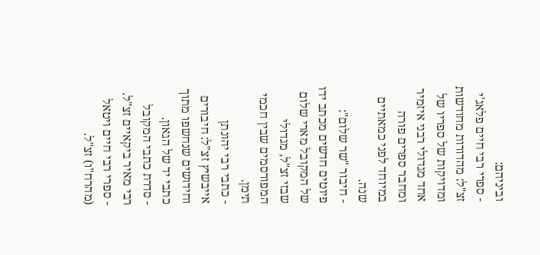וביניהם:
- ספרי רבי חיים פלאג'י זצ"ל: מהדורות מחודשות ומדויקות של ספריו של אחד מגדולי רבני איזמיר ומחבר ספרים פורה במיוחד לפני כמאתיים שנה.
- חיבור "שר שלום": פיוטים חדשים מכתב ידו של המקובל מארי שלום שבזי זצ"ל, מגדולי המפורסמים שבין חכמי תימן.
- כתבי רבי יהונתן אייבשיץ זצ"ל: חיבורים וחידושים שנחשפו מתוך כתבי יד של הגאון.
- סדרת כתבי המקובל רבי מאיר ביקאיים זצ"ל.
- ספרי רבי חיים ויטאל (מהרח"ו) זצ"ל.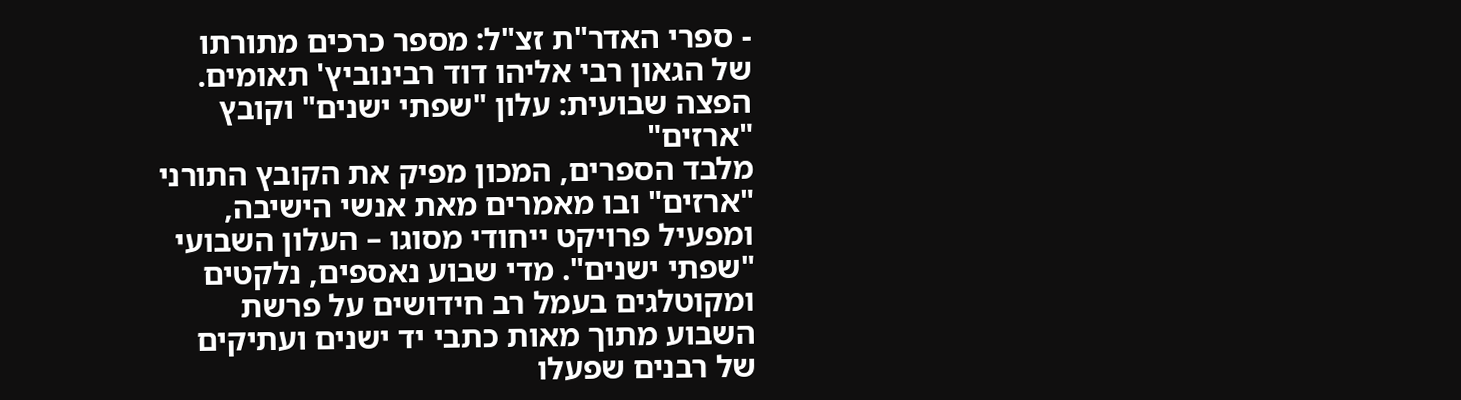- ספרי האדר"ת זצ"ל: מספר כרכים מתורתו של הגאון רבי אליהו דוד רבינוביץ' תאומים.
הפצה שבועית: עלון "שפתי ישנים" וקובץ "ארזים"
מלבד הספרים, המכון מפיק את הקובץ התורני "ארזים" ובו מאמרים מאת אנשי הישיבה, ומפעיל פרויקט ייחודי מסוגו – העלון השבועי "שפתי ישנים". מדי שבוע נאספים, נלקטים ומקוטלגים בעמל רב חידושים על פרשת השבוע מתוך מאות כתבי יד ישנים ועתיקים של רבנים שפעלו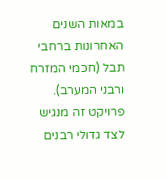במאות השנים האחרונות ברחבי תבל (חכמי המזרח ורבני המערב). פרויקט זה מנגיש לצד גדולי רבנים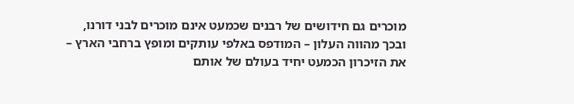מוכרים גם חידושים של רבנים שכמעט אינם מוכרים לבני דורנו, ובכך מהווה העלון – המודפס באלפי עותקים ומופץ ברחבי הארץ – את הזיכרון הכמעט יחיד בעולם של אותם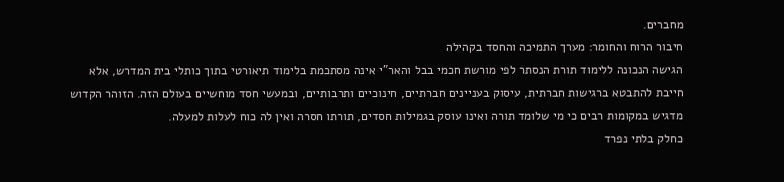מחברים.
חיבור הרוח והחומר: מערך התמיכה והחסד בקהילה
הגישה הנכונה ללימוד תורת הנסתר לפי מורשת חכמי בבל והאר"י אינה מסתכמת בלימוד תיאורטי בתוך כותלי בית המדרש, אלא חייבת להתבטא ברגישות חברתית, עיסוק בעניינים חברתיים, חינוכיים ותרבותיים, ובמעשי חסד מוחשיים בעולם הזה. הזוהר הקדוש מדגיש במקומות רבים כי מי שלומד תורה ואינו עוסק בגמילות חסדים, תורתו חסרה ואין לה כוח לעלות למעלה.
כחלק בלתי נפרד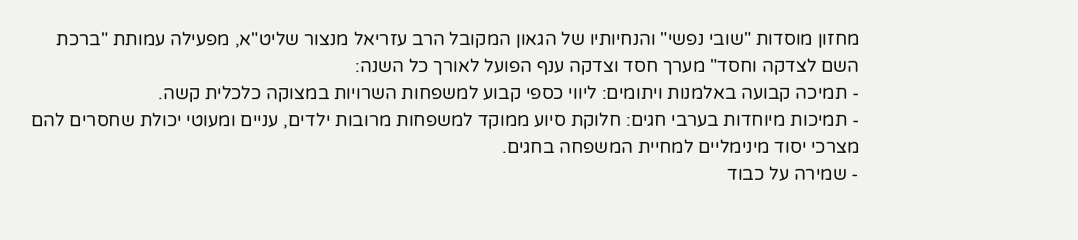מחזון מוסדות "שובי נפשי" והנחיותיו של הגאון המקובל הרב עזריאל מנצור שליט"א, מפעילה עמותת "ברכת השם לצדקה וחסד" מערך חסד וצדקה ענף הפועל לאורך כל השנה:
- תמיכה קבועה באלמנות ויתומים: ליווי כספי קבוע למשפחות השרויות במצוקה כלכלית קשה.
- תמיכות מיוחדות בערבי חגים: חלוקת סיוע ממוקד למשפחות מרובות ילדים, עניים ומעוטי יכולת שחסרים להם מצרכי יסוד מינימליים למחיית המשפחה בחגים.
- שמירה על כבוד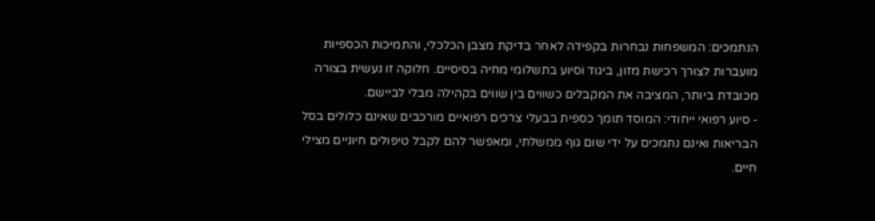הנתמכים: המשפחות נבחרות בקפידה לאחר בדיקת מצבן הכלכלי, והתמיכות הכספיות מועברות לצורך רכישת מזון, ביגוד וסיוע בתשלומי מחיה בסיסיים. חלוקה זו נעשית בצורה מכובדת ביותר, המציבה את המקבלים כשווים בין שווים בקהילה מבלי לביישם.
- סיוע רפואי ייחודי: המוסד תומך כספית בבעלי צרכים רפואיים מורכבים שאינם כלולים בסל הבריאות ואינם נתמכים על ידי שום גוף ממשלתי, ומאפשר להם לקבל טיפולים חיוניים מצילי חיים.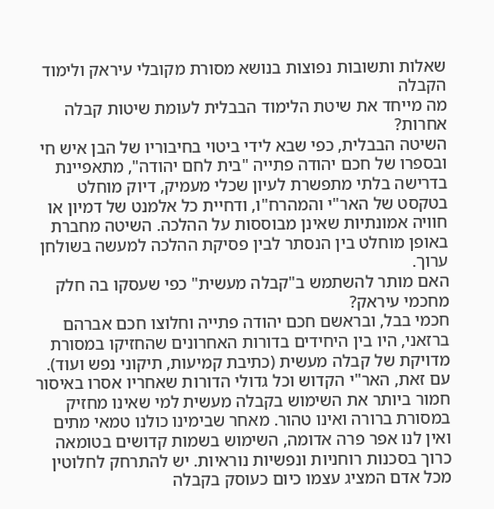שאלות ותשובות נפוצות בנושא מסורת מקובלי עיראק ולימוד הקבלה
מה מייחד את שיטת הלימוד הבבלית לעומת שיטות קבלה אחרות?
השיטה הבבלית, כפי שבא לידי ביטוי בחיבוריו של הבן איש חי ובספרו של חכם יהודה פתייה "בית לחם יהודה", מתאפיינת בדרישה בלתי מתפשרת לעיון שכלי מעמיק, דיוק מוחלט בטקסט של האר"י והמהרח"ו, ודחיית כל אלמנט של דמיון או חוויה אמונתיות שאינן מבוססות על ההלכה. השיטה מחברת באופן מוחלט בין הנסתר לבין פסיקת ההלכה למעשה בשולחן ערוך.
האם מותר להשתמש ב"קבלה מעשית" כפי שעסקו בה חלק מחכמי עיראק?
חכמי בבל, ובראשם חכם יהודה פתייה וחלוצו חכם אברהם ברזאני, היו בין היחידים בדורות האחרונים שהחזיקו במסורת מדויקת של קבלה מעשית (כתיבת קמיעות, תיקוני נפש ועוד). עם זאת, האר"י הקדוש וכל גדולי הדורות שאחריו אסרו באיסור חמור ביותר את השימוש בקבלה מעשית למי שאינו מחזיק במסורת ברורה ואינו טהור. מאחר שבימינו כולנו טמאי מתים ואין לנו אפר פרה אדומה, השימוש בשמות קדושים בטומאה כרוך בסכנות רוחניות ונפשיות נוראיות. יש להתרחק לחלוטין מכל אדם המציג עצמו כיום כעוסק בקבלה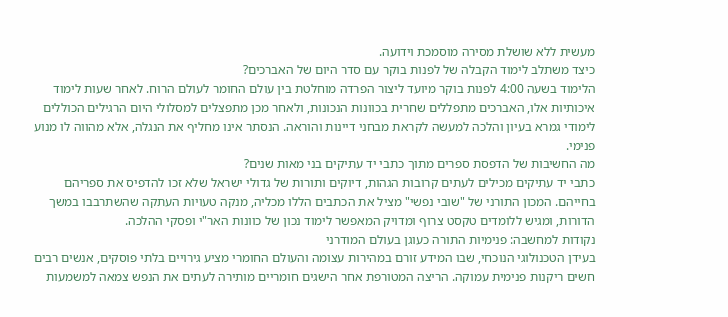מעשית ללא שושלת מסירה מוסמכת וידועה.
כיצד משתלב לימוד הקבלה של לפנות בוקר עם סדר היום של האברכים?
הלימוד בשעה 4:00 לפנות בוקר מיועד ליצור הפרדה מוחלטת בין עולם החומר לעולם הרוח. לאחר שעות לימוד איכותיות אלו, האברכים מתפללים שחרית בכוונות הנכונות, ולאחר מכן מתפצלים למסלולי היום הרגילים הכוללים לימודי גמרא בעיון והלכה למעשה לקראת מבחני דיינות והוראה. הנסתר אינו מחליף את הנגלה, אלא מהווה לו מנוע פנימי.
מה החשיבות של הדפסת ספרים מתוך כתבי יד עתיקים בני מאות שנים?
כתבי יד עתיקים מכילים לעתים קרובות הגהות, דיוקים ותורות של גדולי ישראל שלא זכו להדפיס את ספריהם בחייהם. המכון התורני של "שובי נפשי" מציל את הכתבים הללו מכליה, מנקה טעויות העתקה שהשתרבבו במשך הדורות, ומגיש ללומדים טקסט צרוף ומדויק המאפשר לימוד נכון של כוונות האר"י ופסקי ההלכה.
נקודות למחשבה: פנימיות התורה כעוגן בעולם המודרני
בעידן הטכנולוגי הנוכחי, שבו המידע זורם במהירות עצומה והעולם החומרי מציע גירויים בלתי פוסקים, אנשים רבים חשים ריקנות פנימית עמוקה. הריצה המטורפת אחר הישגים חומריים מותירה לעתים את הנפש צמאה למשמעות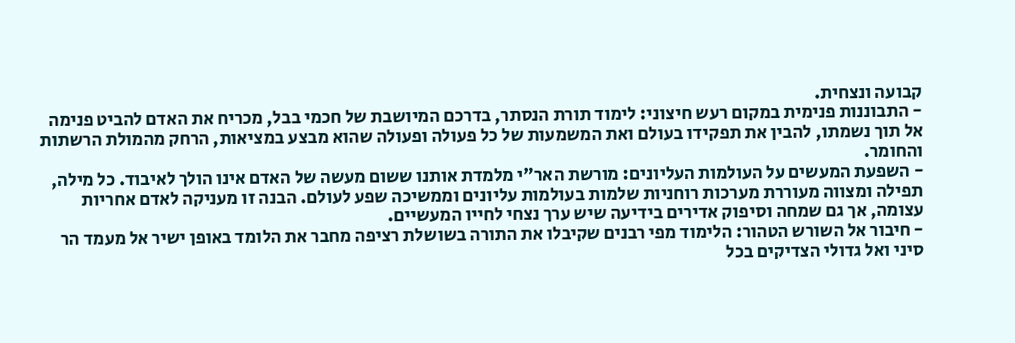קבועה ונצחית.
- התבוננות פנימית במקום רעש חיצוני: לימוד תורת הנסתר, בדרכם המיושבת של חכמי בבל, מכריח את האדם להביט פנימה אל תוך נשמתו, להבין את תפקידו בעולם ואת המשמעות של כל פעולה ופעולה שהוא מבצע במציאות, הרחק מהמולת הרשתות והחומר.
- השפעת המעשים על העולמות העליונים: מורשת האר"י מלמדת אותנו ששום מעשה של האדם אינו הולך לאיבוד. כל מילה, תפילה ומצווה מעוררת מערכות רוחניות שלמות בעולמות עליונים וממשיכה שפע לעולם. הבנה זו מעניקה לאדם אחריות עצומה, אך גם שמחה וסיפוק אדירים בידיעה שיש ערך נצחי לחייו המעשיים.
- חיבור אל השורש הטהור: הלימוד מפי רבנים שקיבלו את התורה בשושלת רציפה מחבר את הלומד באופן ישיר אל מעמד הר סיני ואל גדולי הצדיקים בכל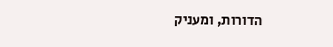הדורות, ומעניק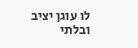לו עוגן יציב ובלתי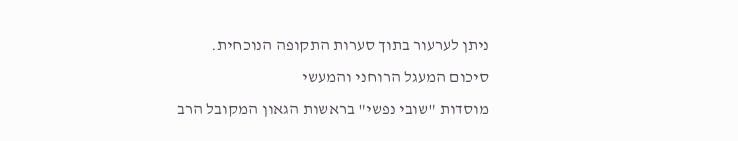ניתן לערעור בתוך סערות התקופה הנוכחית.
סיכום המעגל הרוחני והמעשי
מוסדות "שובי נפשי" בראשות הגאון המקובל הרב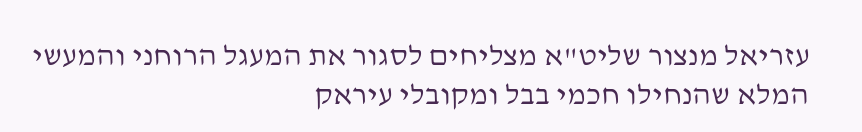עזריאל מנצור שליט"א מצליחים לסגור את המעגל הרוחני והמעשי המלא שהנחילו חכמי בבל ומקובלי עיראק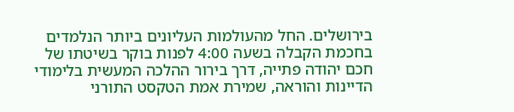בירושלים. החל מהעולמות העליונים ביותר הנלמדים בחכמת הקבלה בשעה 4:00 לפנות בוקר בשיטתו של חכם יהודה פתייה, דרך בירור ההלכה המעשית בלימודי הדיינות והוראה, שמירת אמת הטקסט התורני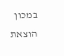במכון הוצאת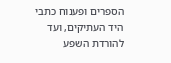הספרים ופענוח כתבי היד העתיקים, ועד להורדת השפע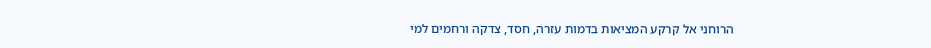הרוחני אל קרקע המציאות בדמות עזרה, חסד, צדקה ורחמים למי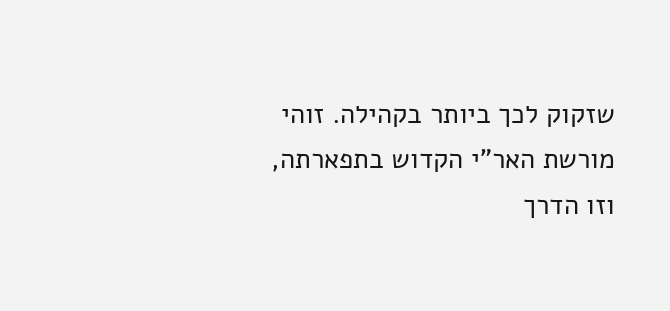שזקוק לכך ביותר בקהילה. זוהי מורשת האר"י הקדוש בתפארתה, וזו הדרך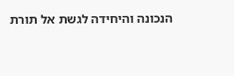הנכונה והיחידה לגשת אל תורת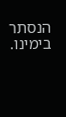הנסתר בימינו.